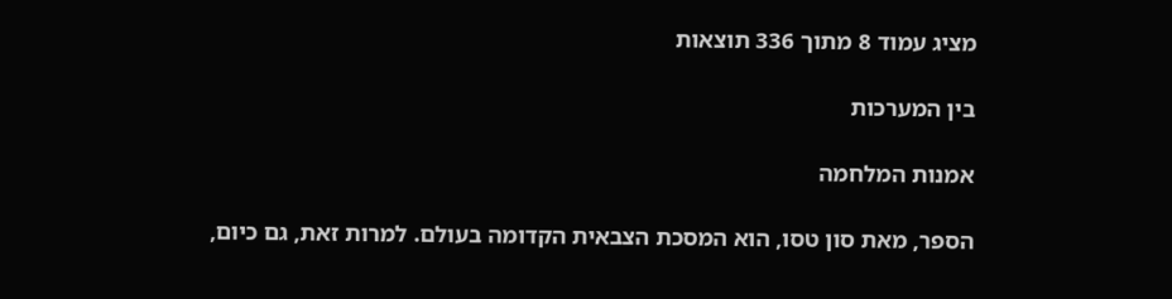מציג עמוד 8 מתוך 336 תוצאות

בין המערכות

אמנות המלחמה

הספר, מאת סון טסו, הוא המסכת הצבאית הקדומה בעולם. למרות זאת, גם כיום,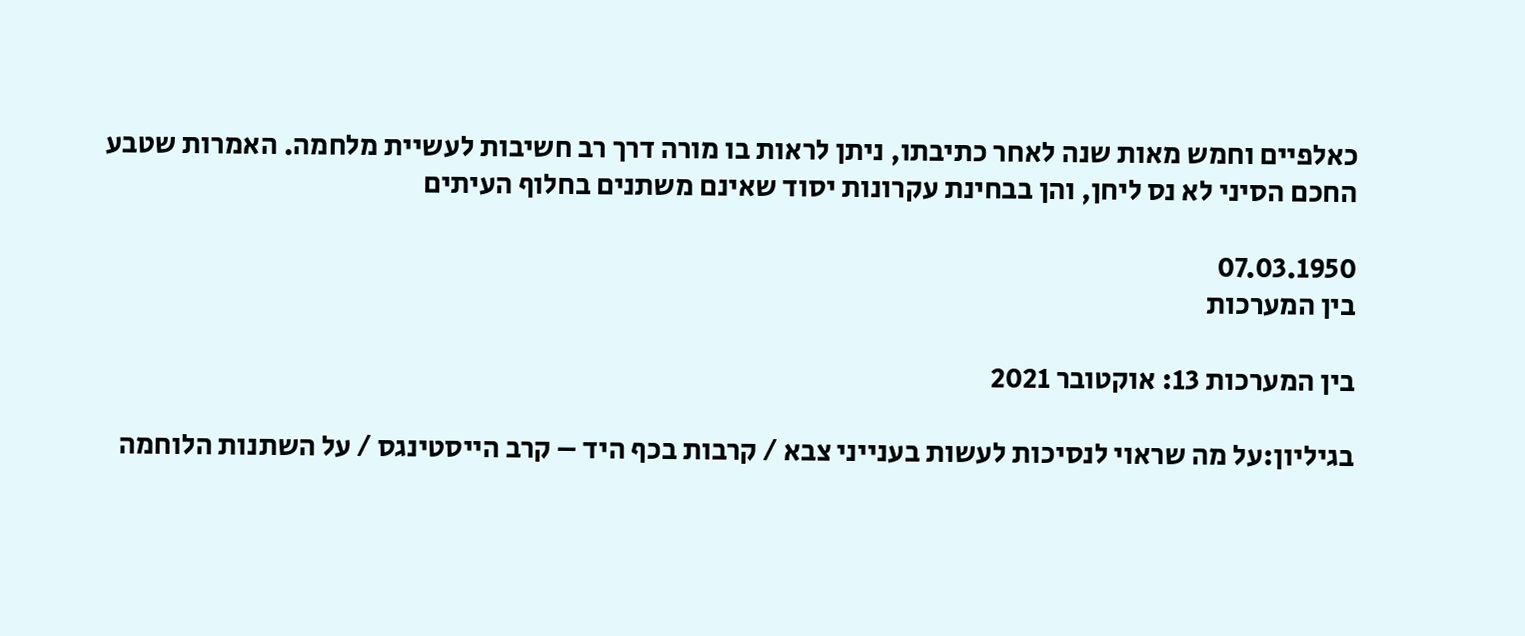כאלפיים וחמש מאות שנה לאחר כתיבתו, ניתן לראות בו מורה דרך רב חשיבות לעשיית מלחמה. האמרות שטבע החכם הסיני לא נס ליחן, והן בבחינת עקרונות יסוד שאינם משתנים בחלוף העיתים

07.03.1950
בין המערכות

בין המערכות 13: אוקטובר 2021

בגיליון:על מה שראוי לנסיכות לעשות בענייני צבא / קרבות בכף היד – קרב הייסטינגס / על השתנות הלוחמה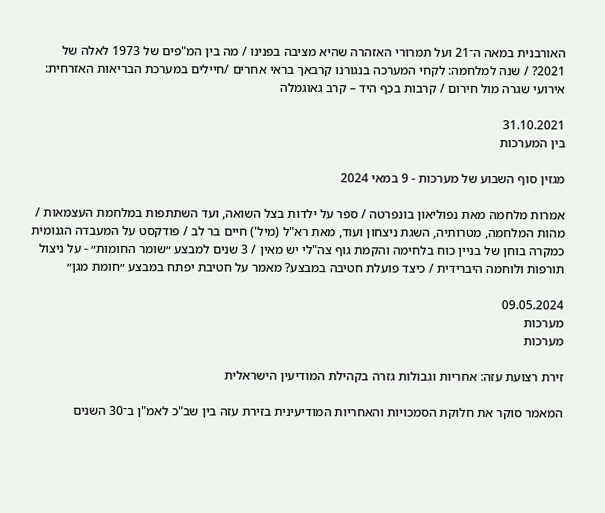האורבנית במאה ה־21 ועל תמרורי האזהרה שהיא מציבה בפנינו / מה בין המ"פים של 1973 לאלה של 2021? / שנה למלחמה: לקחי המערכה בנגורנו קרבאך בראי אחרים /חיילים במערכת הבריאות האזרחית: אירועי שגרה מול חירום / קרבות בכף היד – קרב גאוגמלה

31.10.2021
בין המערכות

מגזין סוף השבוע של מערכות - 9 במאי 2024

אמרות מלחמה מאת נפוליאון בונפרטה / ספר על ילדות בצל השואה, ועד השתתפות במלחמת העצמאות / מהות המלחמה, מטרותיה, השגת ניצחון ועוד, מאת רא"ל (מיל') חיים בר לב / פודקסט על המעבדה הגנומית כמקרה בוחן של בניין כוח בלחימה והקמת גוף צה"לי יש מאין / 3 שנים למבצע ״שומר החומות״ - על ניצול תורפות ולוחמה היברידית / כיצד פועלת חטיבה במבצע? מאמר על חטיבת יפתח במבצע ״חומת מגן״

09.05.2024
מערכות
מערכות

זירת רצועת עזה: אחריות וגבולות גזרה בקהילת המודיעין הישראלית

המאמר סוקר את חלוקת הסמכויות והאחריות המודיעינית בזירת עזה בין שב"כ לאמ"ן ב־30 השנים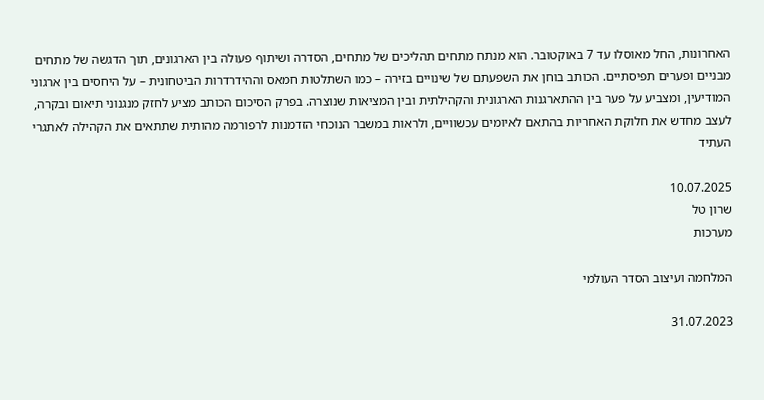האחרונות, החל מאוסלו עד 7 באוקטובר. הוא מנתח מתחים תהליכים של מתחים, הסדרה ושיתוף פעולה בין הארגונים, תוך הדגשה של מתחים מבניים ופערים תפיסתיים. הכותב בוחן את השפעתם של שינויים בזירה – כמו השתלטות חמאס וההידרדרות הביטחונית – על היחסים בין ארגוני המודיעין, ומצביע על פער בין ההתארגנות הארגונית והקהילתית ובין המציאות שנוצרה. בפרק הסיכום הכותב מציע לחזק מנגנוני תיאום ובקרה, לעצב מחדש את חלוקת האחריות בהתאם לאיומים עכשוויים, ולראות במשבר הנוכחי הזדמנות לרפורמה מהותית שתתאים את הקהילה לאתגרי העתיד

10.07.2025
שרון טל
מערכות

המלחמה ועיצוב הסדר העולמי

31.07.2023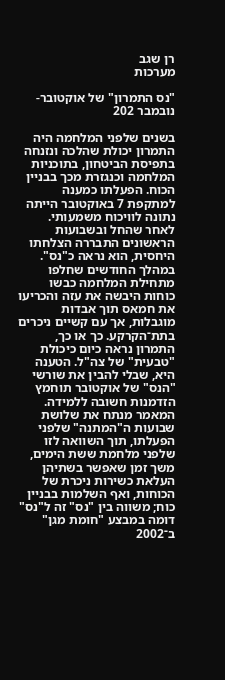רן שגב
מערכות

"נס התמרון" של אוקטובר-נובמבר 202

בשנים שלפני המלחמה היה התמרון יכולת שהלכה ונזנחה בתפיסת הביטחון, בתוכניות המלחמה וכנגזרת מכך בבניין הכוח. הפעלתו כמענה למתקפת 7 באוקטובר הייתה נתונה לוויכוח משמעותי. לאחר שהחל ובשבועות הראשונים התבררה הצלחתו היחסית, הוא נראה כ"נס". במהלך החודשים שחלפו מתחילת המלחמה כבשו כוחות היבשה את עזה והכריעו את חמאס תוך אבדות מוגבלות, אך עם קשיים ניכרים בתת־הקרקע. כך או כך, התמרון נראה כיום כיכולת "טבעית" של צה"ל. הטענה היא, שבלי להבין את שורשי "הנס" של אוקטובר תוחמץ הזדמנות חשובה ללמידה. המאמר מנתח את שלושת שבועות ה"המתנה" שלפני הפעלתו, תוך השוואה לזו שלפני מלחמת ששת הימים, משך זמן שאפשר בשתיהן העלאת כשירות ניכרת של הכוחות, ואף השלמות בבניין כוח; משווה בין "נס" זה ל"נס" דומה במבצע "חומת מגן" ב־2002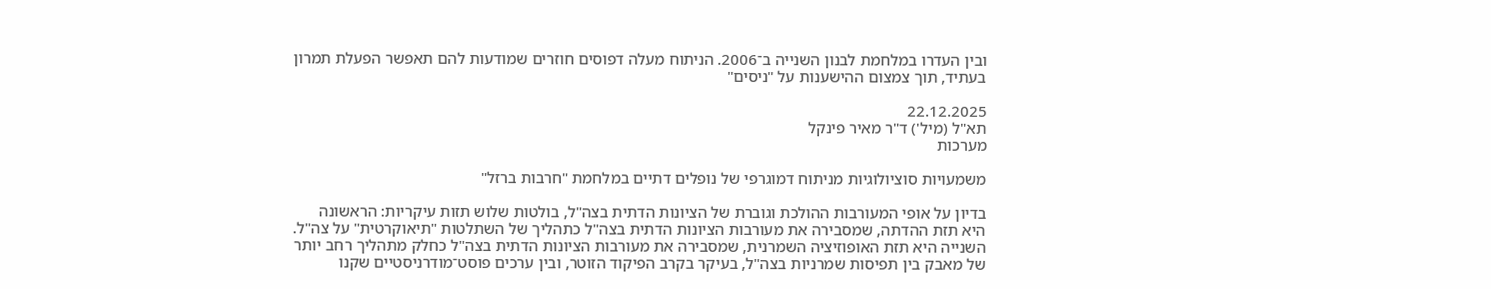ובין העדרו במלחמת לבנון השנייה ב־2006. הניתוח מעלה דפוסים חוזרים שמודעות להם תאפשר הפעלת תמרון בעתיד, תוך צמצום ההישענות על "ניסים"

22.12.2025
תא"ל (מיל') ד"ר מאיר פינקל
מערכות

משמעויות סוציולוגיות מניתוח דמוגרפי של נופלים דתיים במלחמת "חרבות ברזל"

בדיון על אופי המעורבות ההולכת וגוברת של הציונות הדתית בצה"ל, בולטות שלוש תזות עיקריות: הראשונה היא תזת ההדתה, שמסבירה את מעורבות הציונות הדתית בצה"ל כתהליך של השתלטות "תיאוקרטית" על צה"ל. השנייה היא תזת האופוזיציה השמרנית, שמסבירה את מעורבות הציונות הדתית בצה"ל כחלק מתהליך רחב יותר של מאבק בין תפיסות שמרניות בצה"ל, בעיקר בקרב הפיקוד הזוטר, ובין ערכים פוסט־מודרניסטיים שקנו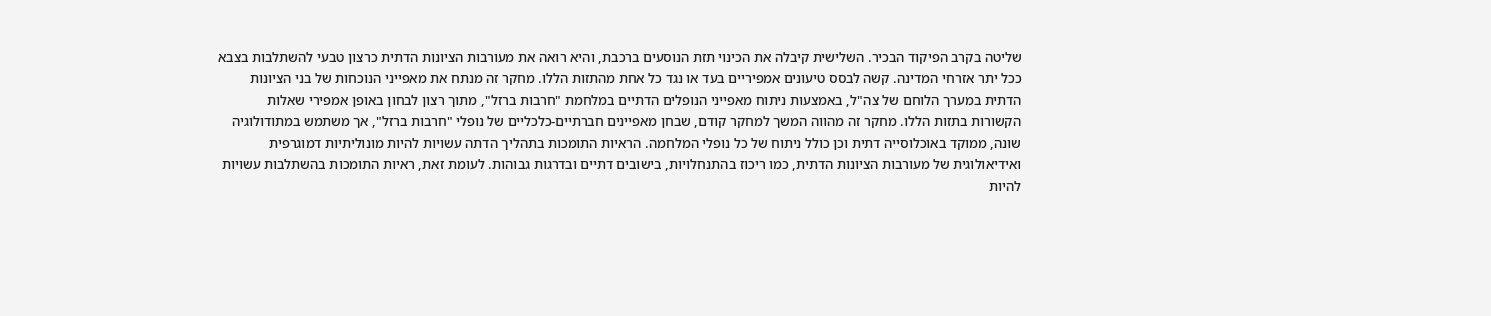שליטה בקרב הפיקוד הבכיר. השלישית קיבלה את הכינוי תזת הנוסעים ברכבת, והיא רואה את מעורבות הציונות הדתית כרצון טבעי להשתלבות בצבא ככל יתר אזרחי המדינה. קשה לבסס טיעונים אמפיריים בעד או נגד כל אחת מהתזות הללו. מחקר זה מנתח את מאפייני הנוכחות של בני הציונות הדתית במערך הלוחם של צה"ל, באמצעות ניתוח מאפייני הנופלים הדתיים במלחמת "חרבות ברזל", מתוך רצון לבחון באופן אמפירי שאלות הקשורות בתזות הללו. מחקר זה מהווה המשך למחקר קודם, שבחן מאפיינים חברתיים-כלכליים של נופלי "חרבות ברזל", אך משתמש במתודולוגיה שונה, ממוקד באוכלוסייה דתית וכן כולל ניתוח של כל נופלי המלחמה. הראיות התומכות בתהליך הדתה עשויות להיות מונוליתיות דמוגרפית ואידיאולוגית של מעורבות הציונות הדתית, כמו ריכוז בהתנחלויות, בישובים דתיים ובדרגות גבוהות. לעומת זאת, ראיות התומכות בהשתלבות עשויות להיות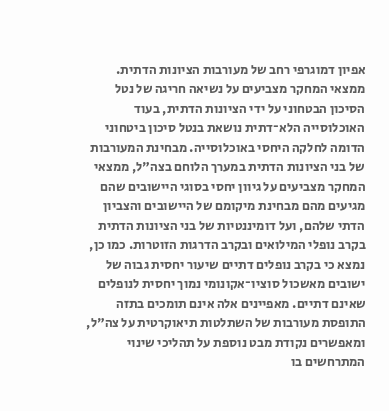אפיון דמוגרפי רחב של מעורבות הציונות הדתית. ממצאי המחקר מצביעים על נשיאה חריגה של נטל הסיכון הבטחוני על ידי הציונות הדתית, בעוד האוכלוסייה הלא־דתית נושאת בנטל סיכון ביטחוני הדומה לחלקה היחסי באוכלוסייה. מבחינת המעורבות של בני הציונות הדתית במערך הלוחם בצה"ל, ממצאי המחקר מצביעים על גיוון יחסי בסוגי היישובים שהם מגיעים מהם מבחינת מיקומם של היישובים והצביון הדתי שלהם, ועל דומיננטיות של בני הציונות הדתית בקרב נופלי המילואים ובקרב הדרגות הזוטרות. כמו כן, נמצא כי בקרב נופלים דתיים שיעור יחסית גבוה של ישובים מאשכול סוציו־אקונומי נמוך יחסית לנופלים שאינם דתיים. מאפיינים אלה אינם תומכים בתזה התופסת מעורבות של השתלטות תיאוקרטית על צה"ל, ומאפשרים נקודת מבט נוספת על תהליכי שינוי המתרחשים בו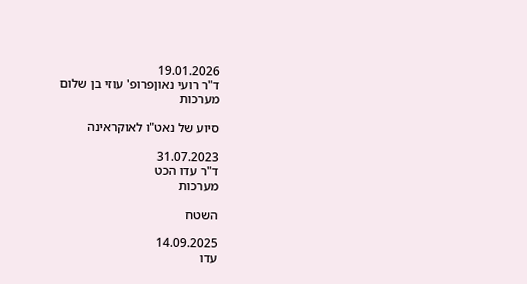19.01.2026
ד"ר רועי נאוןפרופ' עוזי בן שלום
מערכות

סיוע של נאט"ו לאוקראינה

31.07.2023
ד"ר עדו הכט
מערכות

השטח

14.09.2025
עדו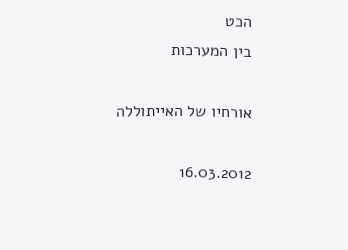הכט
בין המערכות

אורחיו של האייתוללה

16.03.2012